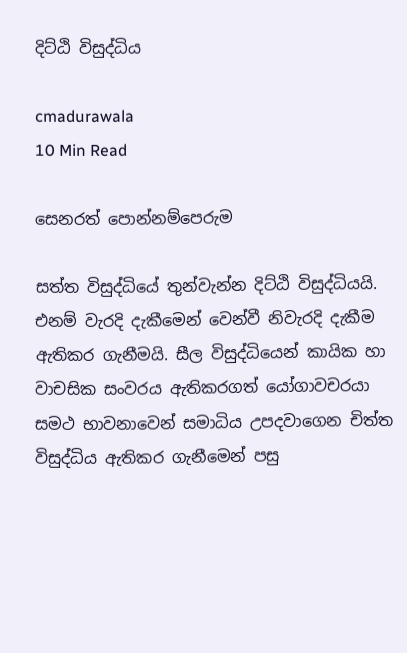දිට්ඨි විසුද්ධිය

cmadurawala
10 Min Read

සෙනරත් පොන්නම්පෙරුම

සත්ත විසුද්ධියේ තුන්වැන්න දිට්ඨි විසුද්ධියයි. එනම් වැරදි දැකීමෙන් වෙන්වී නිවැරදි දැකීම ඇතිකර ගැනීමයි. සීල විසුද්ධියෙන් කායික හා වාචසික සංවරය ඇතිකරගත් යෝගාවචරයා සමථ භාවනාවෙන් සමාධිය උපදවාගෙන චිත්ත විසුද්ධිය ඇතිකර ගැනීමෙන් පසු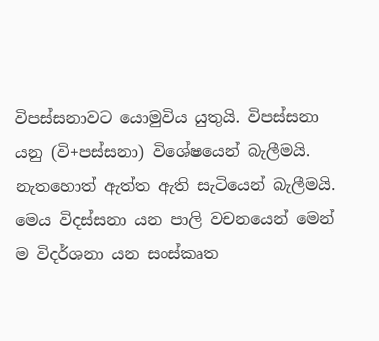විපස්සනාවට යොමුවිය යුතුයි. විපස්සනා යනු (වි+පස්සනා) විශේෂයෙන් බැලීමයි. නැතහොත් ඇත්ත ඇති සැටියෙන් බැලීමයි. මෙය විදස්සනා යන පාලි වචනයෙන් මෙන් ම විදර්ශනා යන සංස්කෘත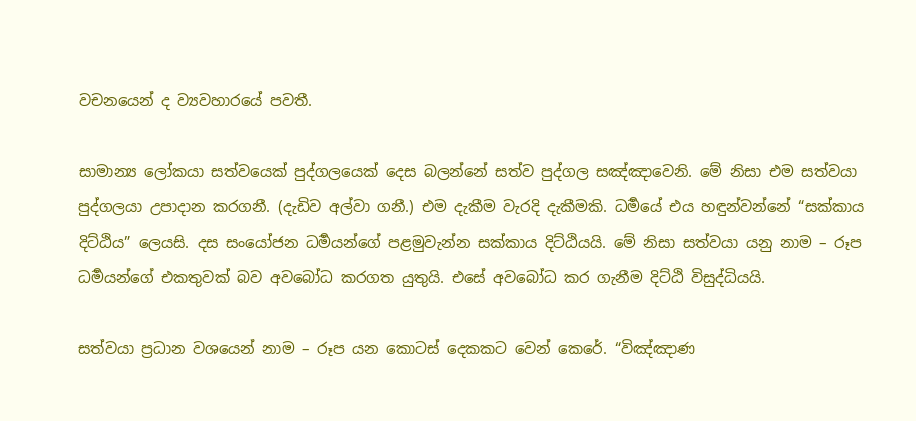වචනයෙන් ද ව්‍යවහාරයේ පවතී.

සාමාන්‍ය ලෝකයා සත්වයෙක් පුද්ගලයෙක් දෙස බලන්නේ සත්ව පුද්ගල සඤ්ඤාවෙනි. මේ නිසා එම සත්වයා පුද්ගලයා උපාදාන කරගනී. (දැඩිව අල්වා ගනී.) එම දැකීම වැරදි දැකීමකි. ධර්‍මයේ එය හඳුන්වන්නේ “සක්කාය දිට්ඨිය” ලෙයසි. දස සංයෝජන ධර්‍මයන්ගේ පළමුවැන්න සක්කාය දිට්ඨියයි. මේ නිසා සත්වයා යනු නාම – රූප ධර්‍මයන්ගේ එකතුවක් බව අවබෝධ කරගත යුතුයි. එසේ අවබෝධ කර ගැනීම දිට්ඨි විසුද්ධියයි.

සත්වයා ප්‍රධාන වශයෙන් නාම – රූප යන කොටස් දෙකකට වෙන් කෙරේ. “විඤ්ඤාණ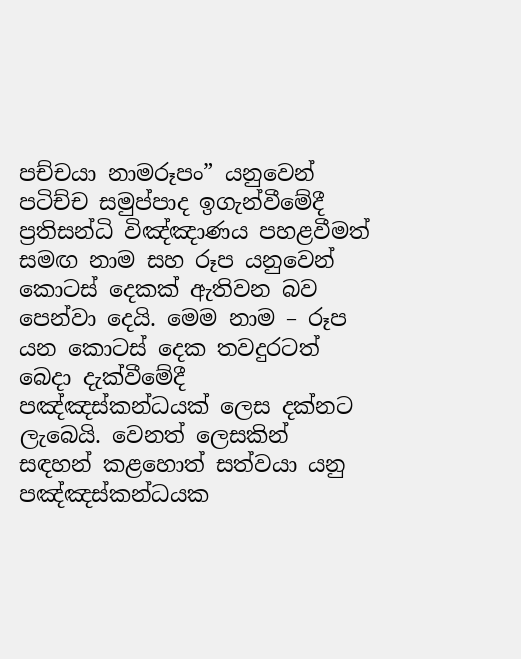පච්චයා නාමරූපං” යනුවෙන් පටිච්ච සමුප්පාද ඉගැන්වීමේදී ප්‍රතිසන්ධි විඤ්ඤාණය පහළවීමත් සමඟ නාම සහ රූප යනුවෙන් කොටස් දෙකක් ඇතිවන බව පෙන්වා දෙයි. මෙම නාම – රූප යන කොටස් දෙක තවදුරටත් බෙදා දැක්වීමේදී පඤ්ඤස්කන්ධයක් ලෙස දක්නට ලැබෙයි. වෙනත් ලෙසකින් සඳහන් කළහොත් සත්වයා යනු පඤ්ඤස්කන්ධයක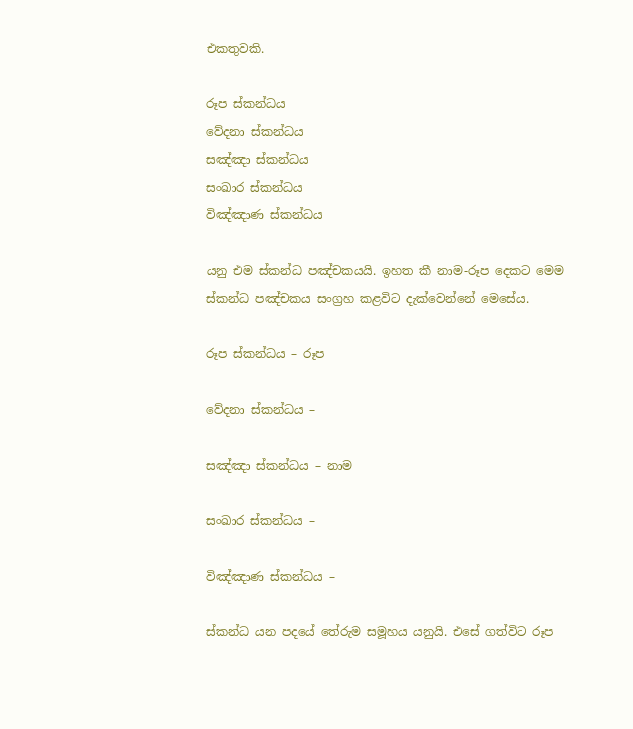එකතුවකි.

රූප ස්කන්ධය
වේදනා ස්කන්ධය
සඤ්ඤා ස්කන්ධය
සංඛාර ස්කන්ධය
විඤ්ඤාණ ස්කන්ධය

යනු එම ස්කන්ධ පඤ්චකයයි. ඉහත කී නාම-රූප දෙකට මෙම ස්කන්ධ පඤ්චකය සංග්‍රහ කළවිට දැක්වෙන්නේ මෙසේය.

රූප ස්කන්ධය – රූප

වේදනා ස්කන්ධය –

සඤ්ඤා ස්කන්ධය – නාම

සංඛාර ස්කන්ධය –

විඤ්ඤාණ ස්කන්ධය –

ස්කන්ධ යන පදයේ තේරුම සමූහය යනුයි. එසේ ගත්විට රූප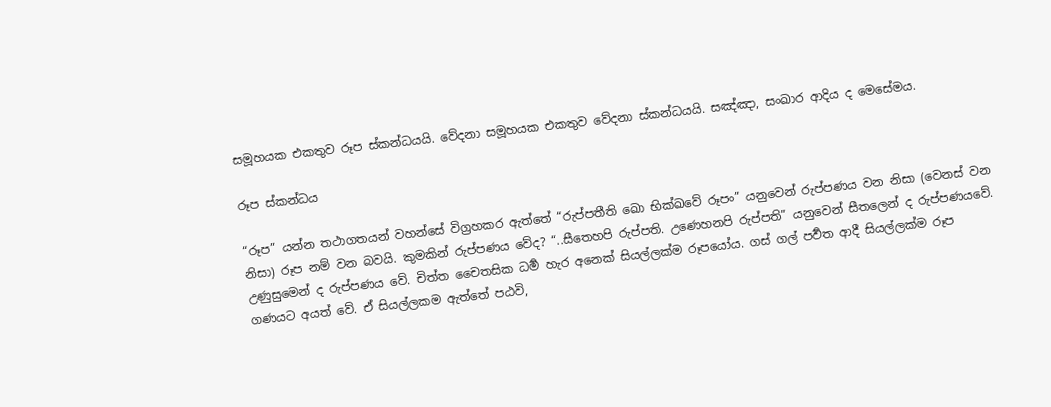සමූහයක එකතුව රූප ස්කන්ධයයි. වේදනා සමූහයක එකතුව වේදනා ස්කන්ධයයි. සඤ්ඤා, සංඛාර ආදිය ද මෙසේමය.

රූප ස්කන්ධය

“රූප” යන්න තථාගතයන් වහන්සේ විග්‍රහකර ඇත්තේ “රුප්පතීති ඛො භික්ඛවේ රූපං” යනුවෙන් රුප්පණය වන නිසා (වෙනස් වන නිසා) රූප නම් වන බවයි. කුමකින් රුප්පණය වේද? “..සීතෙහපි රුප්පති. උණෙහනපි රුප්පති” යනුවෙන් සීතලෙන් ද රුප්පණයවේ. උණුසුමෙන් ද රුප්පණය වේ. චිත්ත චෛතසික ධර්‍ම හැර අනෙක් සියල්ලක්ම රූපයෝය. ගස් ගල් පර්‍වත ආදී සියල්ලක්ම රූප ගණයට අයත් වේ. ඒ සියල්ලකම ඇත්තේ පඨවි,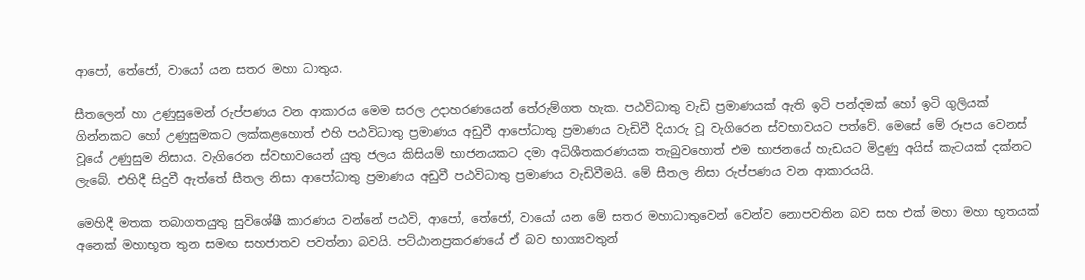ආපෝ, තේජෝ, වායෝ යන සතර මහා ධාතුය.

සීතලෙන් හා උණුසුමෙන් රුප්පණය වන ආකාරය මෙම සරල උදාහරණයෙන් තේරුම්ගත හැක. පඨවිධාතු වැඩි ප්‍රමාණයක් ඇති ඉටි පන්දමක් හෝ ඉටි ගුලියක් ගින්නකට හෝ උණුසුමකට ලක්කළහොත් එහි පඨවිධාතු ප්‍රමාණය අඩුවී ආපෝධාතු ප්‍රමාණය වැඩිවී දියාරු වූ වැගිරෙන ස්වභාවයට පත්වේ. මෙසේ මේ රූපය වෙනස් වූයේ උණුසුම නිසාය. වැගිරෙන ස්වභාවයෙන් යුතු ජලය කිසියම් භාජනයකට දමා අධිශීතකරණයක තැබුවහොත් එම භාජනයේ හැඩයට මිදුණු අයිස් කැටයක් දක්නට ලැබේ. එහිදී සිදුවී ඇත්තේ සීතල නිසා ආපෝධාතු ප්‍රමාණය අඩුවී පඨවිධාතු ප්‍රමාණය වැඩිවීමයි. මේ සීතල නිසා රුප්පණය වන ආකාරයයි.

මෙහිදී මතක තබාගතයුතු සුවිශේෂී කාරණය වන්නේ පඨවි, ආපෝ, තේජෝ, වායෝ යන මේ සතර මහාධාතුවෙන් වෙන්ව නොපවතින බව සහ එක් මහා මහා භූතයක් අනෙක් මහාභූත තුන සමඟ සහජාතව පවත්නා බවයි. පට්ඨානප්‍රකරණයේ ඒ බව භාග්‍යවතුන්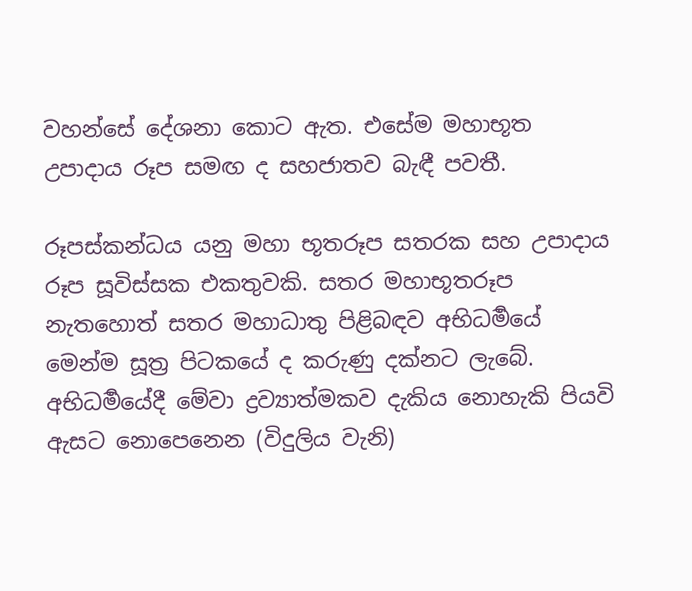වහන්සේ දේශනා කොට ඇත. එසේම මහාභූත උපාදාය රූප සමඟ ද සහජාතව බැඳී පවතී.

රූපස්කන්ධය යනු මහා භූතරූප සතරක සහ උපාදාය රූප සූවිස්සක එකතුවකි. සතර මහාභූතරූප නැතහොත් සතර මහාධාතු පිළිබඳව අභිධර්‍මයේ මෙන්ම සූත්‍ර පිටකයේ ද කරුණු දක්නට ලැබේ. අභිධර්‍මයේදී මේවා ද්‍රව්‍යාත්මකව දැකිය නොහැකි පියවි ඇසට නොපෙනෙන (විදුලිය වැනි)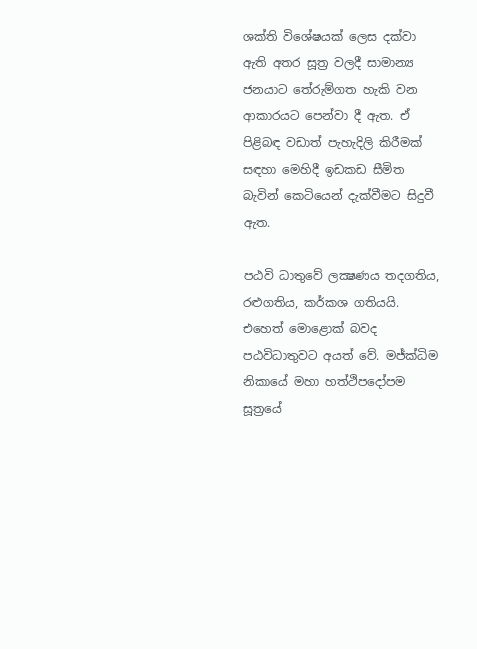ශක්ති විශේෂයක් ලෙස දක්වා ඇති අතර සූත්‍ර වලදී සාමාන්‍ය ජනයාට තේරුම්ගත හැකි වන ආකාරයට පෙන්වා දී ඇත. ඒ පිළිබඳ වඩාත් පැහැදිලි කිරීමක් සඳහා මෙහිදී ඉඩකඩ සීමිත බැවින් කෙටියෙන් දැක්වීමට සිදුවී ඇත.

පඨවි ධාතුවේ ලක්‍ෂණය තදගතිය, රළුගතිය, කර්කශ ගතියයි. එහෙත් මොළොක් බවද පඨවිධාතුවට අයත් වේ. මජ්ක්‍ධිම නිකායේ මහා හත්ථිපදෝපම සූත්‍රයේ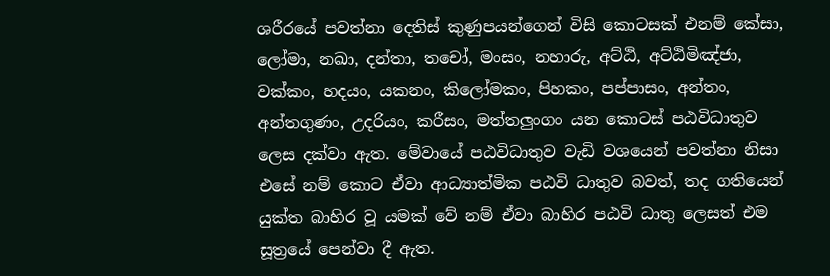ශරීරයේ පවත්නා දෙතිස් කුණුපයන්ගෙන් විසි කොටසක් එනම් කේසා, ලෝමා, නඛා, දන්තා, තචෝ, මංසං, නහාරු, අට්ඨි, අට්ඨිමිඤ්ජා, වක්කං, හදයං, යකනං, කිලෝමකං, පිහකං, පප්පාසං, අන්තං, අන්තගුණං, උදරියං, කරීසං, මත්තලුංගං යන කොටස් පඨවිධාතුව ලෙස දක්වා ඇත. මේවායේ පඨවිධාතුව වැඩි වශයෙන් පවත්නා නිසා එසේ නම් කොට ඒවා ආධ්‍යාත්මික පඨවි ධාතුව බවත්, තද ගතියෙන් යුක්ත බාහිර වූ යමක් වේ නම් ඒවා බාහිර පඨවි ධාතු ලෙසත් එම සූත්‍රයේ පෙන්වා දී ඇත.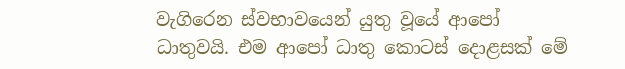වැගිරෙන ස්වභාවයෙන් යුතු වූයේ ආපෝ ධාතුවයි. එම ආපෝ ධාතු කොටස් දොළසක් මේ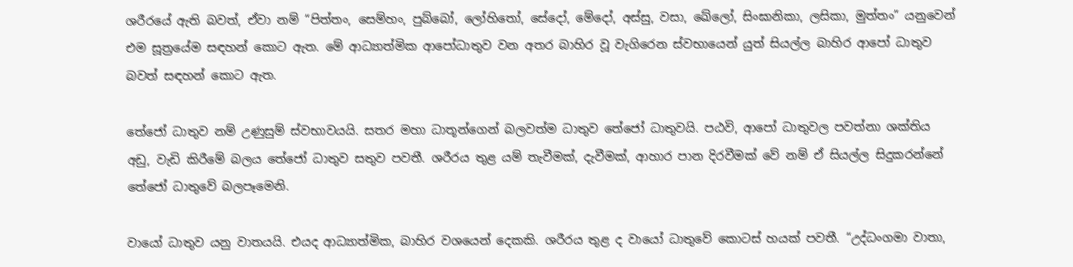ශරීරයේ ඇති බවත්, ඒවා නම් “පිත්තං, සෙම්හං, පුබ්බෝ, ලෝහිතෝ, සේදෝ, මේදෝ, අස්සු, වසා, ඛේලෝ, සිංඝානිකා, ලසිකා, මුත්තං” යනුවෙන් එම සූත්‍රයේම සඳහන් කොට ඇත. මේ ආධ්‍යාත්මික ආපෝධාතුව වන අතර බාහිර වූ වැගිරෙන ස්වභායෙන් යුත් සියල්ල බාහිර ආපෝ ධාතුව බවත් සඳහන් කොට ඇත.

තේජෝ ධාතුව නම් උණුසුම් ස්වභාවයයි. සතර මහා ධාතූන්ගෙන් බලවත්ම ධාතුව තේජෝ ධාතුවයි. පඨවි, ආපෝ ධාතුවල පවත්නා ශක්තිය අඩු, වැඩි කිරීමේ බලය තේජෝ ධාතුව සතුව පවතී. ශරීරය තුළ යම් තැවීමක්, දැවීමක්, ආහාර පාන දිරවීමක් වේ නම් ඒ සියල්ල සිදුකරන්නේ තේජෝ ධාතුවේ බලපෑමෙනි.

වායෝ ධාතුව යනු වාතයයි. එයද ආධ්‍යාත්මික, බාහිර වශයෙන් දෙකකි. ශරීරය තුළ ද වායෝ ධාතුවේ කොටස් හයක් පවතී. “උද්ධංගමා වාතා,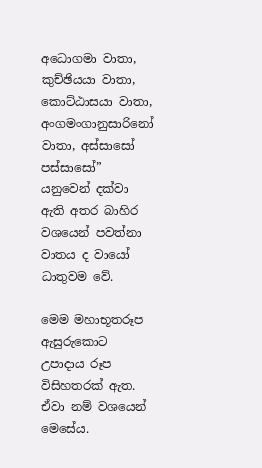අධොගමා වාතා, කුච්ඡියයා වාතා, කොට්ඨාසයා වාතා, අංගමංගානුසාරිනෝ වාතා, අස්සාසෝ පස්සාසෝ” යනුවෙන් දක්වා ඇති අතර බාහිර වශයෙන් පවත්නා වාතය ද වායෝ ධාතුවම වේ.

මෙම මහාභූතරූප ඇසුරුකොට උපාදාය රූප විසිහතරක් ඇත. ඒවා නම් වශයෙන් මෙසේය.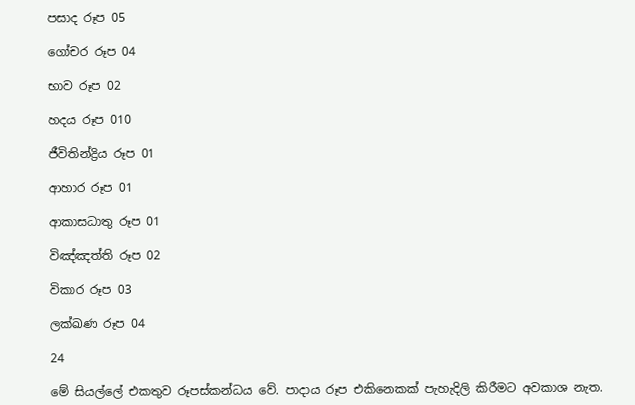පසාද රූප 05

ගෝචර රූප 04

භාව රූප 02

හදය රූප 010

ජීවිතින්ද්‍රිය රූප 01

ආහාර රූප 01

ආකාසධාතු රූප 01

විඤ්ඤත්ති රූප 02

විකාර රූප 03

ලක්ඛණ රූප 04

24

මේ සියල්ලේ එකතුව රූපස්කන්ධය වේ. පාදාය රූප එකිනෙකක් පැහැදිලි කිරීමට අවකාශ නැත.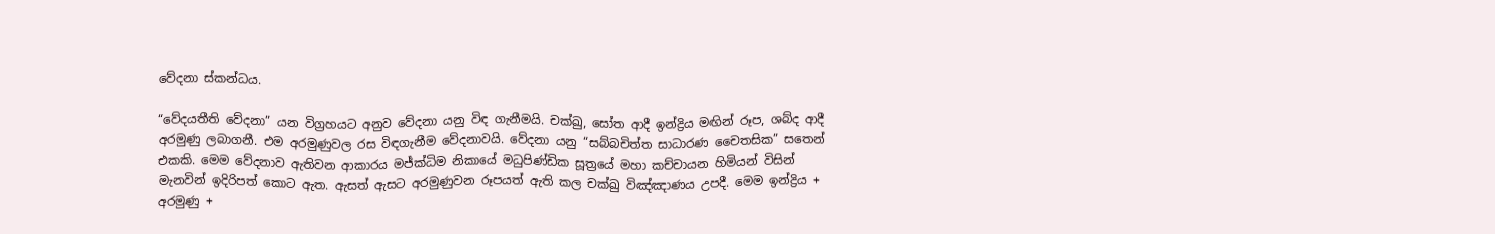වේදනා ස්කන්ධය.

“වේදයතීති වේදනා” යන විග්‍රහයට අනුව වේදනා යනු විඳ ගැනීමයි. චක්ඛු, සෝත ආදී ඉන්ද්‍රිය මඟින් රූප, ශබ්ද ආදී අරමුණු ලබාගනී. එම අරමුණුවල රස විඳගැනීම වේදනාවයි. වේදනා යනු “සබ්බචිත්ත සාධාරණ චෛතසික” සතෙන් එකකි. මෙම වේදනාව ඇතිවන ආකාරය මජ්ක්‍ධිම නිකායේ මධුපිණ්ඩික සූත්‍රයේ මහා කච්චායන හිමියන් විසින් මැනවින් ඉදිරිපත් කොට ඇත. ඇසත් ඇසට අරමුණුවන රූපයත් ඇති කල චක්ඛු විඤ්ඤාණය උපදී. මෙම ඉන්ද්‍රිය + අරමුණු +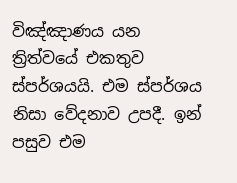විඤ්ඤාණය යන ත්‍රිත්වයේ එකතුව ස්පර්ශයයි. එම ස්පර්ශය නිසා වේදනාව උපදී. ඉන් පසුව එම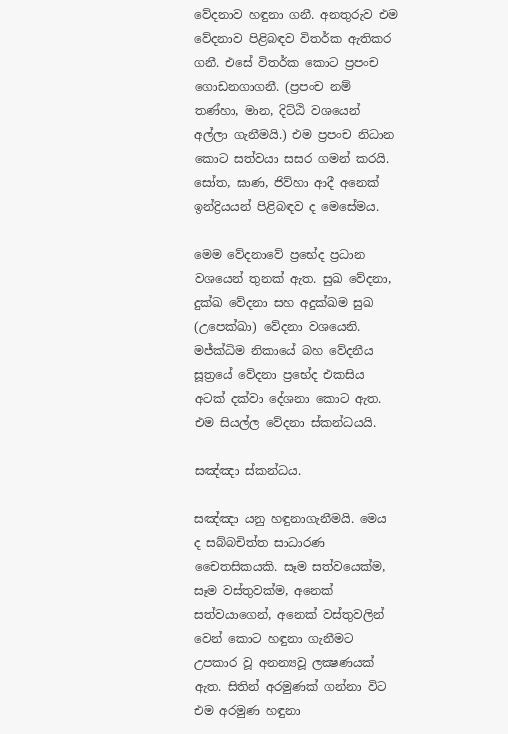වේදනාව හඳුනා ගනී. අනතුරුව එම වේදනාව පිළිබඳව විතර්ක ඇතිකර ගනී. එසේ විතර්ක කොට ප්‍රපංච ගොඩනගාගනී. (ප්‍රපංච නම් තණ්හා, මාන, දිට්ඨි වශයෙන් අල්ලා ගැනීමයි.) එම ප්‍රපංච නිධාන කොට සත්වයා සසර ගමන් කරයි. සෝත, ඝාණ, ජිව්හා ආදී අනෙක් ඉන්ද්‍රියයන් පිළිබඳව ද මෙසේමය.

මෙම වේදනාවේ ප්‍රභේද ප්‍රධාන වශයෙන් තුනක් ඇත. සුඛ වේදනා, දුක්ඛ වේදනා සහ අදුක්ඛම සුඛ (උපෙක්ඛා) වේදනා වශයෙනි. මජ්ක්‍ධිම නිකායේ බහ වේදනීය සූත්‍රයේ වේදනා ප්‍රභේද එකසිය අටක් දක්වා දේශනා කොට ඇත. එම සියල්ල වේදනා ස්කන්ධයයි.

සඤ්ඤා ස්කන්ධය.

සඤ්ඤා යනු හඳුනාගැනීමයි. මෙය ද සබ්බචිත්ත සාධාරණ චෛතසිකයකි. සෑම සත්වයෙක්ම, සෑම වස්තුවක්ම, අනෙක් සත්වයාගෙන්, අනෙක් වස්තුවලින් වෙන් කොට හඳුනා ගැනීමට උපකාර වූ අනන්‍යවූ ලක්‍ෂණයක් ඇත. සිතින් අරමුණක් ගන්නා විට එම අරමුණ හඳුනා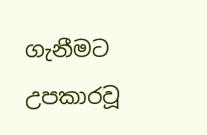ගැනීමට උපකාරවූ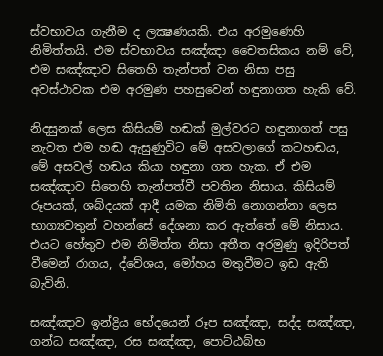ස්වභාවය ගැනීම ද ලක්‍ෂණයකි. එය අරමුණෙහි නිමිත්තයි. එම ස්වභාවය සඤ්ඤා චෛතසිකය නම් වේ, එම සඤ්ඤාව සිතෙහි තැන්පත් වන නිසා පසු අවස්ථාවක එම අරමුණ පහසුවෙන් හඳුනාගත හැකි වේ.

නිදසුනක් ලෙස කිසියම් හඬක් මුල්වරට හඳුනාගත් පසු නැවත එම හඬ ඇසුණුවිට මේ අසවලාගේ කටහඬය, මේ අසවල් හඬය කියා හඳුනා ගත හැක. ඒ එම සඤ්ඤාව සිතෙහි තැන්පත්වී පවතින නිසාය. කිසියම් රූපයක්, ශබ්දයක් ආදී යමක නිමිති නොගන්නා ලෙස භාග්‍යවතුන් වහන්සේ දේශනා කර ඇත්තේ මේ නිසාය. එයට හේතුව එම නිමිත්ත නිසා අතීත අරමුණු ඉදිරිපත් වීමෙන් රාගය, ද්වේශය, මෝහය මතුවීමට ඉඩ ඇති බැවිනි.

සඤ්ඤාව ඉන්ද්‍රිය භේදයෙන් රූප සඤ්ඤා, සද්ද සඤ්ඤා, ගන්ධ සඤ්ඤා, රස සඤ්ඤා, පොට්ඨබ්භ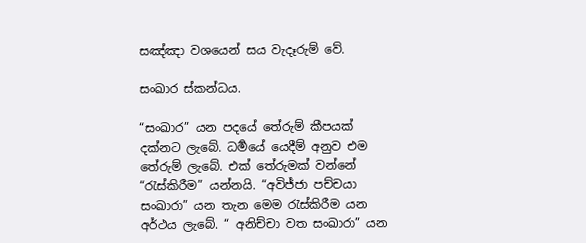සඤ්ඤා වශයෙන් සය වැදෑරුම් වේ.

සංඛාර ස්කන්ධය.

“සංඛාර” යන පදයේ තේරුම් කීපයක් දක්නට ලැබේ. ධර්‍මයේ යෙදීම් අනුව එම තේරුම් ලැබේ. එක් තේරුමක් වන්නේ “රැස්කිරීම” යන්නයි. “අවිජ්ජා පච්චයා සංඛාරා” යන තැන මෙම රැස්කිරීම යන අර්ථය ලැබේ. “ අනිච්චා වත සංඛාරා” යන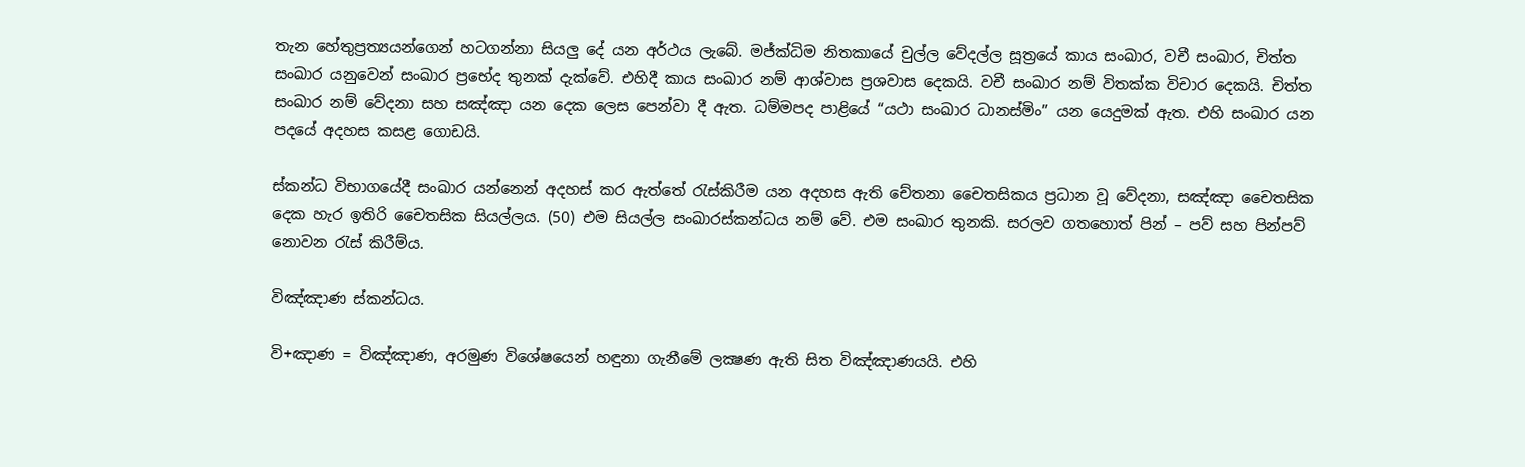තැන හේතුප්‍රත්‍යයන්ගෙන් හටගන්නා සියලු දේ යන අර්ථය ලැබේ. මජ්ක්‍ධිම නිතකායේ චුල්ල වේදල්ල සූත්‍රයේ කාය සංඛාර, වචී සංඛාර, චිත්ත සංඛාර යනුවෙන් සංඛාර ප්‍රභේද තුනක් දැක්වේ. එහිදී කාය සංඛාර නම් ආශ්වාස ප්‍රශවාස දෙකයි. වචී සංඛාර නම් විතක්ක විචාර දෙකයි. චිත්ත සංඛාර නම් වේදනා සහ සඤ්ඤා යන දෙක ලෙස පෙන්වා දී ඇත. ධම්මපද පාළියේ “යථා සංඛාර ධානස්මිං” යන යෙදුමක් ඇත. එහි සංඛාර යන පදයේ අදහස කසළ ගොඩයි.

ස්කන්ධ විභාගයේදී සංඛාර යන්නෙන් අදහස් කර ඇත්තේ රැස්කිරීම යන අදහස ඇති චේතනා චෛතසිකය ප්‍රධාන වූ වේදනා, සඤ්ඤා චෛතසික දෙක හැර ඉතිරි චෛතසික සියල්ලය. (50) එම සියල්ල සංඛාරස්කන්ධය නම් වේ. එම සංඛාර තුනකි. සරලව ගතහොත් පින් – පව් සහ පින්පව් නොවන රැස් කිරීම්ය.

විඤ්ඤාණ ස්කන්ධය.

වි+ඤාණ = විඤ්ඤාණ, අරමුණ විශේෂයෙන් හඳුනා ගැනීමේ ලක්‍ෂණ ඇති සිත විඤ්ඤාණයයි. එහි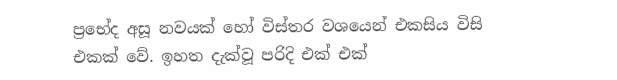ප්‍රභේද අසූ නවයක් හෝ විස්තර වශයෙන් එකසිය විසි එකක් වේ. ඉහත දැක්වූ පරිදි එක් එක්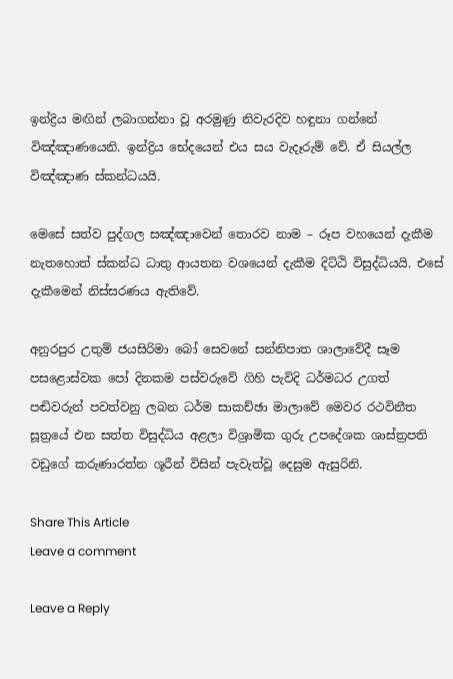ඉන්ද්‍රිය මඟින් ලබාගන්නා වූ අරමුණු නිවැරදිව හඳුනා ගන්නේ විඤ්ඤාණයෙනි. ඉන්ද්‍රිය භේදයෙන් එය සය වැදෑරුම් වේ. ඒ සියල්ල විඤ්ඤාණ ස්කන්ධයයි.

මෙසේ සත්ව පුද්ගල සඤ්ඤාවෙන් තොරව නාම – රූප වහයෙන් දැකීම නැතහොත් ස්කන්ධ ධාතු ආයතන වශයෙන් දැකීම දිට්ඨි විසුද්ධියයි. එසේ දැකීමෙන් නිස්සරණය ඇතිවේ.

අනුරපුර උතුම් ජයසිරිමා බෝ සෙවනේ සන්නිපාත ශාලාවේදී සෑම පසළොස්වක පෝ දිනකම පස්වරුවේ ගිහි පැවිදි ධර්මධර උගත් පඬිවරුන් පවත්වනු ලබන ධර්ම සාකච්ඡා මාලාවේ මෙවර රථවිනීත සූත්‍රයේ එන සත්ත විසුද්ධිය අළලා විශ්‍රාමික ගුරු උපදේශක ශාස්ත්‍රපති වඩුගේ කරුණාරත්න ශූරීන් විසින් පැවැත්වූ දෙසුම ඇසුරිනි.

Share This Article
Leave a comment

Leave a Reply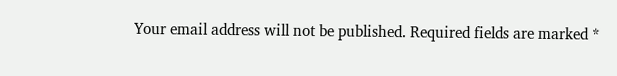Your email address will not be published. Required fields are marked *